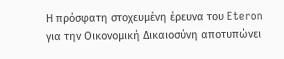Η πρόσφατη στοχευμένη έρευνα του Eteron για την Οικονομική Δικαιοσύνη αποτυπώνει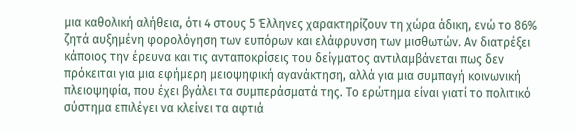μια καθολική αλήθεια, ότι 4 στους 5 Έλληνες χαρακτηρίζουν τη χώρα άδικη, ενώ το 86% ζητά αυξημένη φορολόγηση των ευπόρων και ελάφρυνση των μισθωτών. Αν διατρέξει κάποιος την έρευνα και τις ανταποκρίσεις του δείγματος αντιλαμβάνεται πως δεν πρόκειται για μια εφήμερη μειοψηφική αγανάκτηση, αλλά για μια συμπαγή κοινωνική πλειοψηφία, που έχει βγάλει τα συμπεράσματά της. Το ερώτημα είναι γιατί το πολιτικό σύστημα επιλέγει να κλείνει τα αφτιά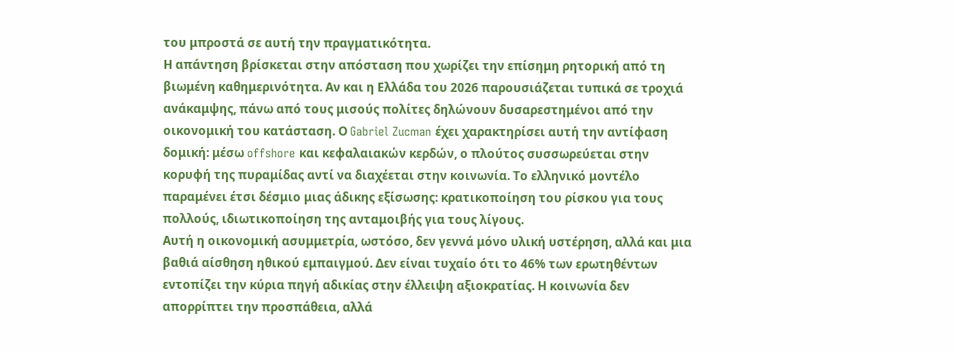του μπροστά σε αυτή την πραγματικότητα.
Η απάντηση βρίσκεται στην απόσταση που χωρίζει την επίσημη ρητορική από τη βιωμένη καθημερινότητα. Αν και η Ελλάδα του 2026 παρουσιάζεται τυπικά σε τροχιά ανάκαμψης, πάνω από τους μισούς πολίτες δηλώνουν δυσαρεστημένοι από την οικονομική του κατάσταση. Ο Gabriel Zucman έχει χαρακτηρίσει αυτή την αντίφαση δομική: μέσω offshore και κεφαλαιακών κερδών, ο πλούτος συσσωρεύεται στην κορυφή της πυραμίδας αντί να διαχέεται στην κοινωνία. Το ελληνικό μοντέλο παραμένει έτσι δέσμιο μιας άδικης εξίσωσης: κρατικοποίηση του ρίσκου για τους πολλούς, ιδιωτικοποίηση της ανταμοιβής για τους λίγους.
Αυτή η οικονομική ασυμμετρία, ωστόσο, δεν γεννά μόνο υλική υστέρηση, αλλά και μια βαθιά αίσθηση ηθικού εμπαιγμού. Δεν είναι τυχαίο ότι το 46% των ερωτηθέντων εντοπίζει την κύρια πηγή αδικίας στην έλλειψη αξιοκρατίας. Η κοινωνία δεν απορρίπτει την προσπάθεια, αλλά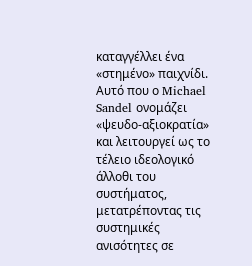καταγγέλλει ένα «στημένο» παιχνίδι. Αυτό που ο Michael Sandel ονομάζει «ψευδο-αξιοκρατία» και λειτουργεί ως το τέλειο ιδεολογικό άλλοθι του συστήματος, μετατρέποντας τις συστημικές ανισότητες σε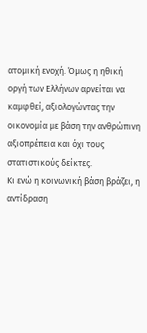ατομική ενοχή. Όμως η ηθική οργή των Ελλήνων αρνείται να καμφθεί, αξιολογώντας την οικονομία με βάση την ανθρώπινη αξιοπρέπεια και όχι τους στατιστικούς δείκτες.
Κι ενώ η κοινωνική βάση βράζει, η αντίδραση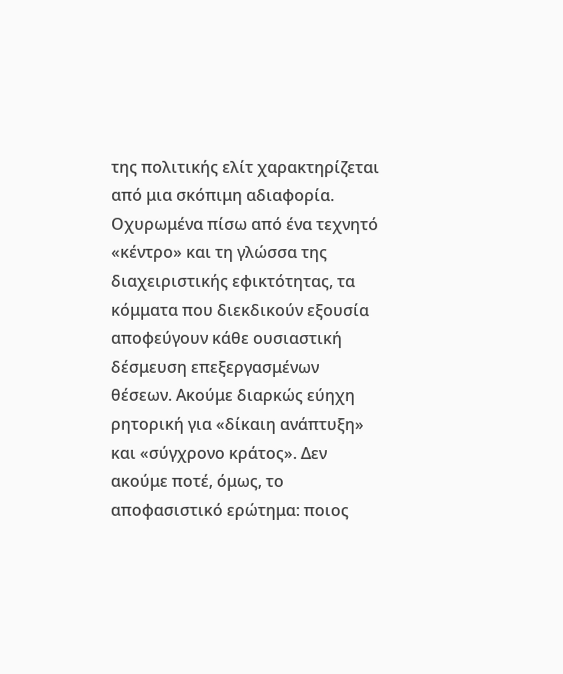της πολιτικής ελίτ χαρακτηρίζεται από μια σκόπιμη αδιαφορία. Οχυρωμένα πίσω από ένα τεχνητό «κέντρο» και τη γλώσσα της διαχειριστικής εφικτότητας, τα κόμματα που διεκδικούν εξουσία αποφεύγουν κάθε ουσιαστική δέσμευση επεξεργασμένων θέσεων. Ακούμε διαρκώς εύηχη ρητορική για «δίκαιη ανάπτυξη» και «σύγχρονο κράτος». Δεν ακούμε ποτέ, όμως, το αποφασιστικό ερώτημα: ποιος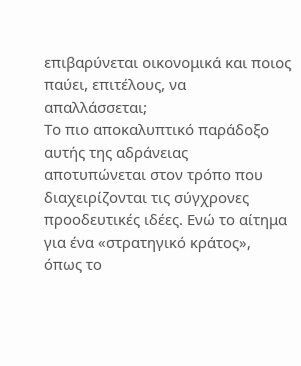επιβαρύνεται οικονομικά και ποιος παύει, επιτέλους, να απαλλάσσεται;
Το πιο αποκαλυπτικό παράδοξο αυτής της αδράνειας αποτυπώνεται στον τρόπο που διαχειρίζονται τις σύγχρονες προοδευτικές ιδέες. Ενώ το αίτημα για ένα «στρατηγικό κράτος», όπως το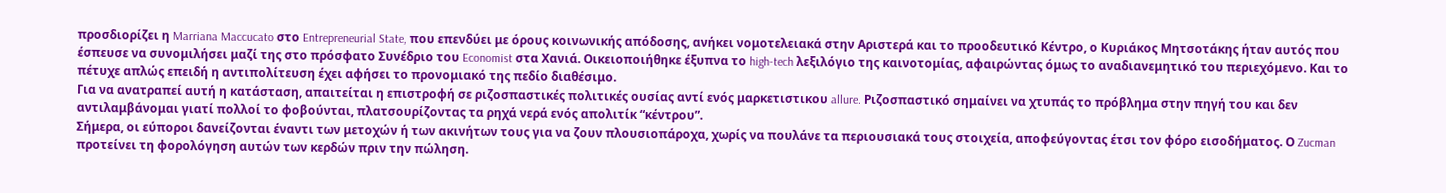προσδιορίζει η Marriana Maccucato στο Entrepreneurial State, που επενδύει με όρους κοινωνικής απόδοσης, ανήκει νομοτελειακά στην Αριστερά και το προοδευτικό Κέντρο, ο Κυριάκος Μητσοτάκης ήταν αυτός που έσπευσε να συνομιλήσει μαζί της στο πρόσφατο Συνέδριο του Economist στα Χανιά. Οικειοποιήθηκε έξυπνα το high-tech λεξιλόγιο της καινοτομίας, αφαιρώντας όμως το αναδιανεμητικό του περιεχόμενο. Και το πέτυχε απλώς επειδή η αντιπολίτευση έχει αφήσει το προνομιακό της πεδίο διαθέσιμο.
Για να ανατραπεί αυτή η κατάσταση, απαιτείται η επιστροφή σε ριζοσπαστικές πολιτικές ουσίας αντί ενός μαρκετιστικου allure. Ριζοσπαστικό σημαίνει να χτυπάς το πρόβλημα στην πηγή του και δεν αντιλαμβάνομαι γιατί πολλοί το φοβούνται, πλατσουρίζοντας τα ρηχά νερά ενός απολιτίκ “κέντρου”.
Σήμερα, οι εύποροι δανείζονται έναντι των μετοχών ή των ακινήτων τους για να ζουν πλουσιοπάροχα, χωρίς να πουλάνε τα περιουσιακά τους στοιχεία, αποφεύγοντας έτσι τον φόρο εισοδήματος. Ο Zucman προτείνει τη φορολόγηση αυτών των κερδών πριν την πώληση.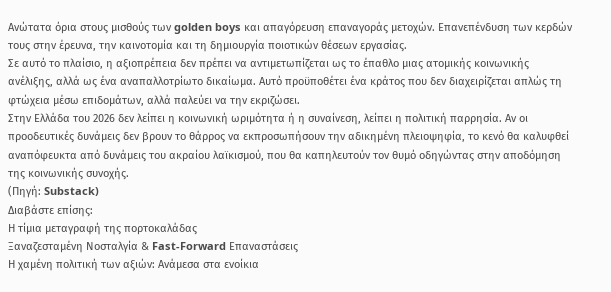Ανώτατα όρια στους μισθούς των golden boys και απαγόρευση επαναγοράς μετοχών. Επανεπένδυση των κερδών τους στην έρευνα, την καινοτομία και τη δημιουργία ποιοτικών θέσεων εργασίας.
Σε αυτό το πλαίσιο, η αξιοπρέπεια δεν πρέπει να αντιμετωπίζεται ως το έπαθλο μιας ατομικής κοινωνικής ανέλιξης, αλλά ως ένα αναπαλλοτρίωτο δικαίωμα. Αυτό προϋποθέτει ένα κράτος που δεν διαχειρίζεται απλώς τη φτώχεια μέσω επιδομάτων, αλλά παλεύει να την εκριζώσει.
Στην Ελλάδα του 2026 δεν λείπει η κοινωνική ωριμότητα ή η συναίνεση, λείπει η πολιτική παρρησία. Αν οι προοδευτικές δυνάμεις δεν βρουν το θάρρος να εκπροσωπήσουν την αδικημένη πλειοψηφία, το κενό θα καλυφθεί αναπόφευκτα από δυνάμεις του ακραίου λαϊκισμού, που θα καπηλευτούν τον θυμό οδηγώντας στην αποδόμηση της κοινωνικής συνοχής.
(Πηγή: Substack)
Διαβάστε επίσης:
Η τίμια μεταγραφή της πορτοκαλάδας
Ξαναζεσταμένη Νοσταλγία & Fast-Forward Επαναστάσεις
Η χαμένη πολιτική των αξιών: Ανάμεσα στα ενοίκια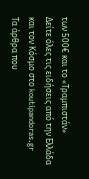των 500€ και το «Τραμπιστάν»
Δείτε όλες τις ειδήσεις από την Ελλάδα και τον Κόσμο στο koutipandoras.gr
Τα άρθρα που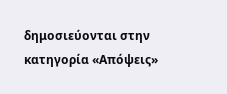δημοσιεύονται στην κατηγορία «Απόψεις»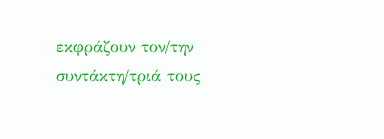εκφράζουν τον/την συντάκτη/τριά τους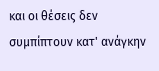και οι θέσεις δεν συμπίπτουν κατ' ανάγκην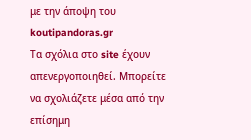με την άποψη του koutipandoras.gr
Tα σχόλια στο site έχουν απενεργοποιηθεί. Μπορείτε να σχολιάζετε μέσα από την επίσημη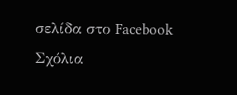σελίδα στο Facebook
Σχόλια